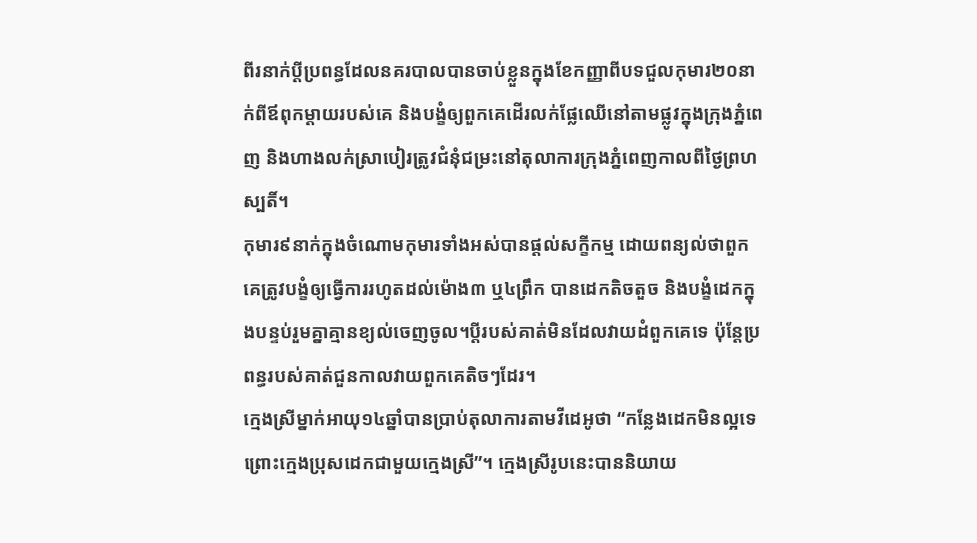ពីរនាក់ប្តីប្រពន្ធដែលនគរបាលបានចាប់ខ្លួនក្នុងខែកញ្ញាពីបទជួលកុមារ២០នាក់ពីឪពុកម្តាយរបស់គេ និងបង្ខំឲ្យពួកគេដើរលក់ផ្លែឈើនៅតាមផ្លូវក្នុងក្រុងភ្នំពេញ និងហាងលក់ស្រាបៀរត្រូវជំនុំជម្រះនៅតុលាការក្រុងភ្នំពេញកាលពីថ្ងៃព្រហស្បតិ៍។
កុមារ៩នាក់ក្នុងចំណោមកុមារទាំងអស់បានផ្តល់សក្ខីកម្ម ដោយពន្យល់ថាពួកគេត្រូវបង្ខំឲ្យធ្វើការរហូតដល់ម៉ោង៣ ឬ៤ព្រឹក បានដេកតិចតួច និងបង្ខំដេកក្នុងបន្ទប់រួមគ្នាគ្មានខ្យល់ចេញចូល។ប្តីរបស់គាត់មិនដែលវាយដំពួកគេទេ ប៉ុន្តែប្រពន្ធរបស់គាត់ជួនកាលវាយពួកគេតិចៗដែរ។
ក្មេងស្រីម្នាក់អាយុ១៤ឆ្នាំបានប្រាប់តុលាការតាមវីដេអូថា “កន្លែងដេកមិនល្អទេ ព្រោះក្មេងប្រុសដេកជាមួយក្មេងស្រី”។ ក្មេងស្រីរូបនេះបាននិយាយ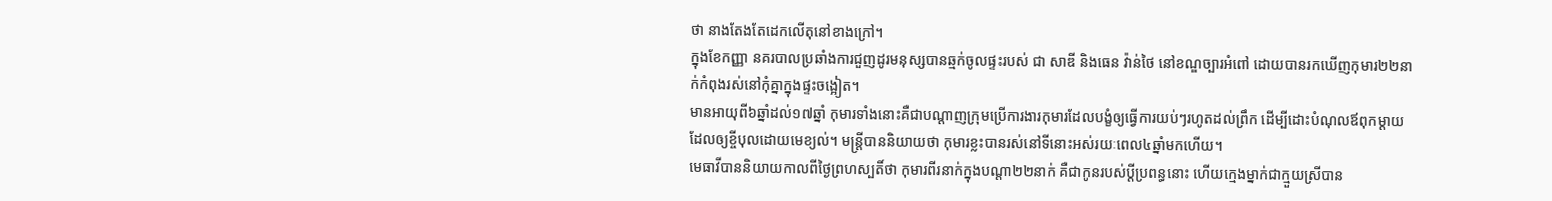ថា នាងតែងតែដេកលើតុនៅខាងក្រៅ។
ក្នុងខែកញ្ញា នគរបាលប្រឆាំងការជួញដូរមនុស្សបានឆ្មក់ចូលផ្ទះរបស់ ជា សាឌី និងធេន វ៉ាន់ថៃ នៅខណ្ឌច្បារអំពៅ ដោយបានរកឃើញកុមារ២២នាក់កំពុងរស់នៅកុំគ្នាក្នុងផ្ទះចង្អៀត។
មានអាយុពី៦ឆ្នាំដល់១៧ឆ្នាំ កុមារទាំងនោះគឺជាបណ្តាញក្រុមប្រើការងារកុមារដែលបង្ខំឲ្យធ្វើការយប់ៗរហូតដល់ព្រឹក ដើម្បីដោះបំណុលឪពុកម្តាយដែលឲ្យខ្ចីបុលដោយមេខ្យល់។ មន្ត្រីបាននិយាយថា កុមារខ្លះបានរស់នៅទីនោះអស់រយៈពេល៤ឆ្នាំមកហើយ។
មេធាវីបាននិយាយកាលពីថ្ងៃព្រហស្បតិ៍ថា កុមារពីរនាក់ក្នុងបណ្តា២២នាក់ គឺជាកូនរបស់ប្តីប្រពន្ធនោះ ហើយក្មេងម្នាក់ជាក្មួយស្រីបាន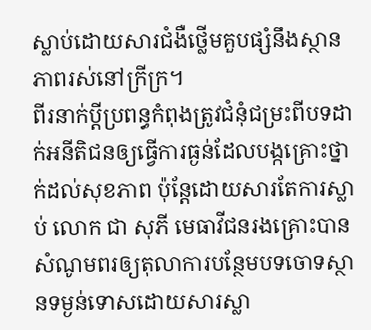ស្លាប់ដោយសារជំងឺថ្លើមគួបផ្សំនឹងស្ថានភាពរស់នៅក្រីក្រ។
ពីរនាក់ប្តីប្រពន្ធកំពុងត្រូវជំនុំជម្រះពីបទដាក់អនីតិជនឲ្យធ្វើការធ្ងន់ដែលបង្កគ្រោះថ្នាក់ដល់សុខភាព ប៉ុន្តែដោយសារតែការស្លាប់ លោក ជា សុភី មេធាវីជនរងគ្រោះបានសំណូមពរឲ្យតុលាការបន្ថែមបទចោទស្ថានទម្ងន់ទោសដោយសារស្លា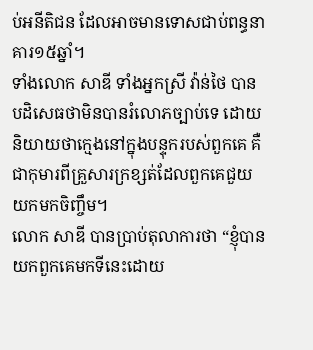ប់អនីតិជន ដែលអាចមានទោសជាប់ពន្ធនាគារ១៥ឆ្នាំ។
ទាំងលោក សាឌី ទាំងអ្នកស្រី វ៉ាន់ថៃ បានបដិសេធថាមិនបានរំលោភច្បាប់ទេ ដោយនិយាយថាក្មេងនៅក្នុងបន្ទុករបស់ពួកគេ គឺជាកុមារពីគ្រួសារក្រខ្សត់ដែលពួកគេជួយយកមកចិញ្ចឹម។
លោក សាឌី បានប្រាប់តុលាការថា “ខ្ញុំបានយកពួកគេមកទីនេះដោយ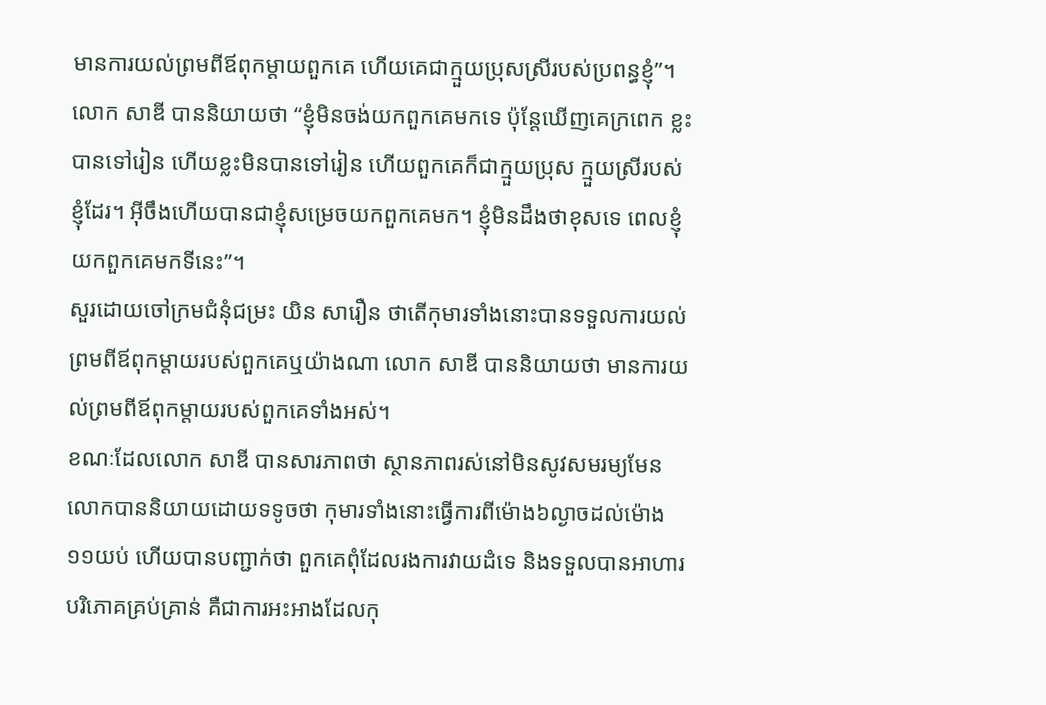មានការយល់ព្រមពីឪពុកម្តាយពួកគេ ហើយគេជាក្មួយប្រុសស្រីរបស់ប្រពន្ធខ្ញុំ”។
លោក សាឌី បាននិយាយថា “ខ្ញុំមិនចង់យកពួកគេមកទេ ប៉ុន្តែឃើញគេក្រពេក ខ្លះបានទៅរៀន ហើយខ្លះមិនបានទៅរៀន ហើយពួកគេក៏ជាក្មួយប្រុស ក្មួយស្រីរបស់ខ្ញុំដែរ។ អ៊ីចឹងហើយបានជាខ្ញុំសម្រេចយកពួកគេមក។ ខ្ញុំមិនដឹងថាខុសទេ ពេលខ្ញុំយកពួកគេមកទីនេះ”។
សួរដោយចៅក្រមជំនុំជម្រះ យិន សារឿន ថាតើកុមារទាំងនោះបានទទួលការយល់ព្រមពីឪពុកម្តាយរបស់ពួកគេឬយ៉ាងណា លោក សាឌី បាននិយាយថា មានការយល់ព្រមពីឪពុកម្តាយរបស់ពួកគេទាំងអស់។
ខណៈដែលលោក សាឌី បានសារភាពថា ស្ថានភាពរស់នៅមិនសូវសមរម្យមែន លោកបាននិយាយដោយទទូចថា កុមារទាំងនោះធ្វើការពីម៉ោង៦ល្ងាចដល់ម៉ោង១១យប់ ហើយបានបញ្ជាក់ថា ពួកគេពុំដែលរងការវាយដំទេ និងទទួលបានអាហារបរិភោគគ្រប់គ្រាន់ គឺជាការអះអាងដែលកុ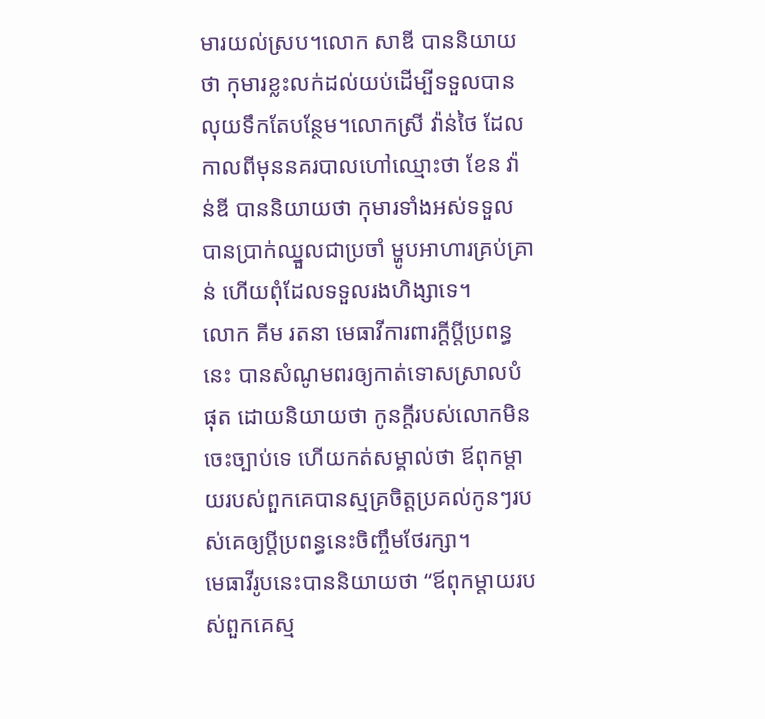មារយល់ស្រប។លោក សាឌី បាននិយាយថា កុមារខ្លះលក់ដល់យប់ដើម្បីទទួលបានលុយទឹកតែបន្ថែម។លោកស្រី វ៉ាន់ថៃ ដែលកាលពីមុននគរបាលហៅឈ្មោះថា ខែន វ៉ាន់ឌី បាននិយាយថា កុមារទាំងអស់ទទួលបានប្រាក់ឈ្នួលជាប្រចាំ ម្ហូបអាហារគ្រប់គ្រាន់ ហើយពុំដែលទទួលរងហិង្សាទេ។
លោក គីម រតនា មេធាវីការពារក្តីប្តីប្រពន្ធនេះ បានសំណូមពរឲ្យកាត់ទោសស្រាលបំផុត ដោយនិយាយថា កូនក្តីរបស់លោកមិនចេះច្បាប់ទេ ហើយកត់សម្គាល់ថា ឪពុកម្តាយរបស់ពួកគេបានស្មគ្រចិត្តប្រគល់កូនៗរបស់គេឲ្យប្តីប្រពន្ធនេះចិញ្ចឹមថែរក្សា។
មេធាវីរូបនេះបាននិយាយថា “ឪពុកម្តាយរបស់ពួកគេស្ម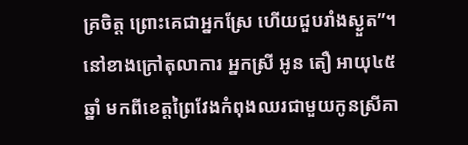គ្រចិត្ត ព្រោះគេជាអ្នកស្រែ ហើយជួបរាំងស្ងួត”។
នៅខាងក្រៅតុលាការ អ្នកស្រី អូន តឿ អាយុ៤៥ឆ្នាំ មកពីខេត្តព្រៃវែងកំពុងឈរជាមួយកូនស្រីគា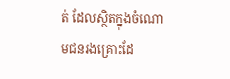ត់ ដែលស្ថិតក្នុងចំណោមជនរងគ្រោះដែ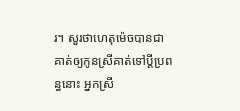រ។ សួរថាហេតុម៉េចបានជាគាត់ឲ្យកូនស្រីគាត់ទៅប្តីប្រពន្ធនោះ អ្នកស្រី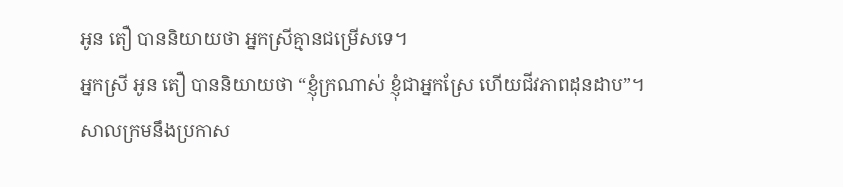អូន តឿ បាននិយាយថា អ្នកស្រីគ្មានជម្រើសទេ។
អ្នកស្រី អូន តឿ បាននិយាយថា “ខ្ញុំក្រណាស់ ខ្ញុំជាអ្នកស្រែ ហើយជីវភាពដុនដាប”។
សាលក្រមនឹងប្រកាស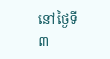នៅថ្ងៃទី៣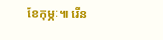ខែកុម្ភៈ៕ រើន